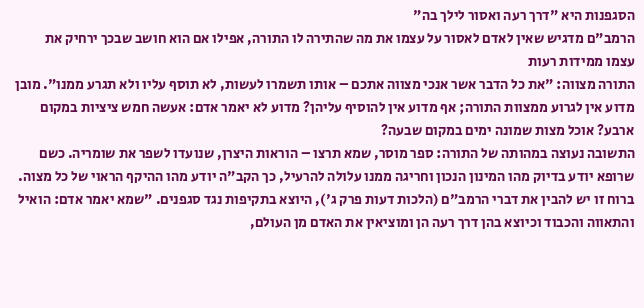הסגפנות היא "דרך רעה ואסור לילך בה"
הרמב"ם מדגיש שאין לאדם לאסור על עצמו את מה שהתירה לו התורה, אפילו אם הוא חושב שבכך ירחיק את עצמו ממידות רעות
התורה מצווה: "את כל הדבר אשר אנכי מצווה אתכם – אותו תשמרו לעשות, לא תוסף עליו ולא תגרע ממנו". מובן מדוע אין לגרוע ממצוות התורה; אף מדוע אין להוסיף עליהן? מדוע לא יאמר אדם: אעשה חמש ציציות במקום ארבע? אוכל מצות שמונה ימים במקום שבעה?
התשובה נעוצה במהותה של התורה: ספר מוסר, שמא תרצו – הוראות היצרן, שנועדו לשפר את שומריה. כשם שרופא יודע בדיוק מהו המינון הנכון וחריגה ממנו עלולה להרעיל, כך הקב"ה יודע מהו ההיקף הראוי של כל מצוה.
ברוח זו יש להבין את דברי הרמב"ם (הלכות דעות פרק ג'), היוצא בתקיפות נגד סגפנים. "שמא יאמר אדם: הואיל והתאווה והכבוד וכיוצא בהן דרך רעה הן ומוציאין את האדם מן העולם,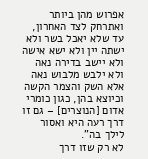אפרוש מהן ביותר ואתרחק לצד האחרון, עד שלא יאכל בשר ולא ישתה יין ולא ישא אישה ולא יישב בדירה נאה ולא ילבש מלבוש נאה אלא השק והצמר הקשה וכיוצא בהן, כגון כומרי אדום [הנוצרים] – גם זו דרך רעה היא ואסור לילך בה".
לא רק שזו דרך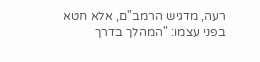רעה, מדגיש הרמב"ם, אלא חטא בפני עצמו: "המהלך בדרך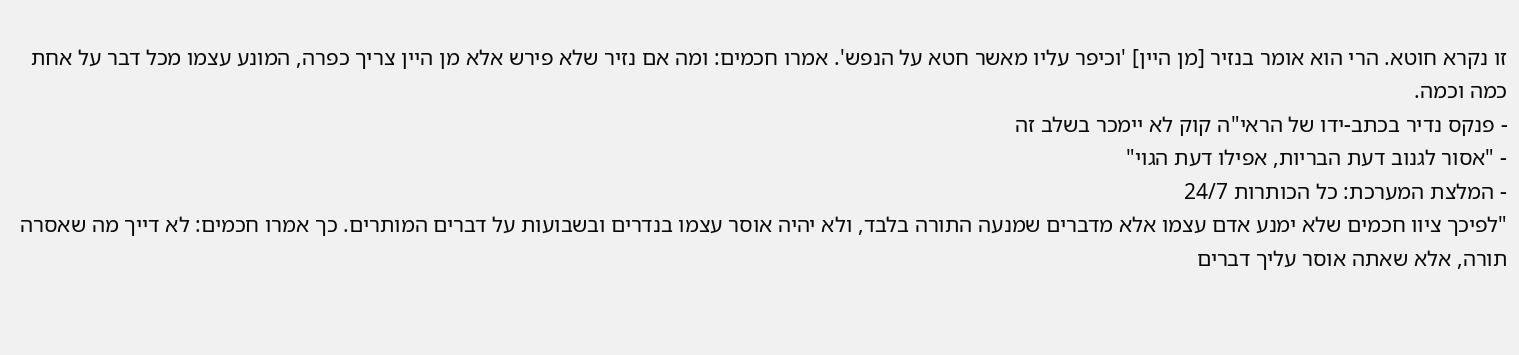זו נקרא חוטא. הרי הוא אומר בנזיר [מן היין] 'וכיפר עליו מאשר חטא על הנפש'. אמרו חכמים: ומה אם נזיר שלא פירש אלא מן היין צריך כפרה, המונע עצמו מכל דבר על אחת כמה וכמה.
- פנקס נדיר בכתב-ידו של הראי"ה קוק לא יימכר בשלב זה
- "אסור לגנוב דעת הבריות, אפילו דעת הגוי"
- המלצת המערכת: כל הכותרות 24/7
"לפיכך ציוו חכמים שלא ימנע אדם עצמו אלא מדברים שמנעה התורה בלבד, ולא יהיה אוסר עצמו בנדרים ובשבועות על דברים המותרים. כך אמרו חכמים: לא דייך מה שאסרה תורה, אלא שאתה אוסר עליך דברים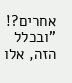אחרים?!
"ובכלל הזה, אלו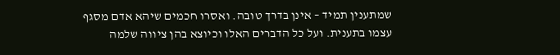שמתענין תמיד – אינן בדרך טובה. ואסרו חכמים שיהא אדם מסגף עצמו בתענית. ועל כל הדברים האלו וכיוצא בהן ציווה שלמה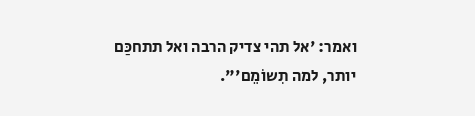ואמר: 'אל תהי צדיק הרבה ואל תתחכַּם יותר, למה תִשוֹמֵם'".